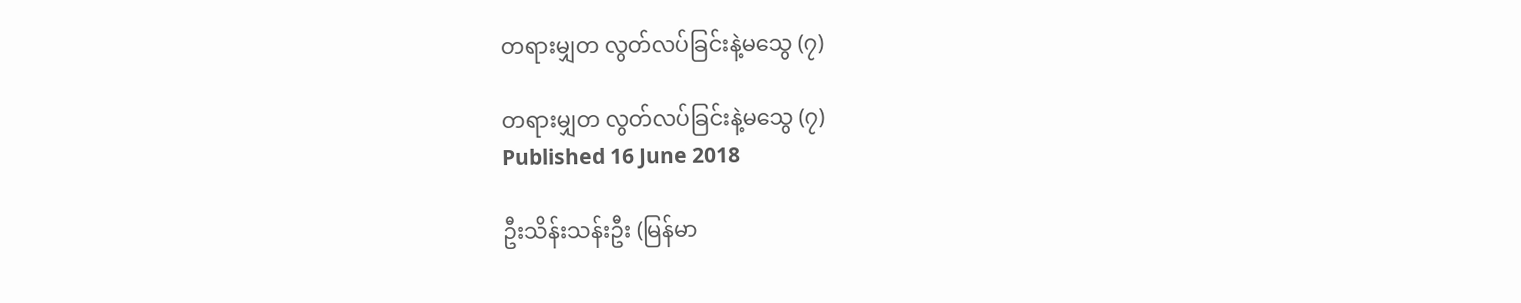တရားမျှတ လွတ်လပ်ခြင်းနဲ့မသွေ (၇)

တရားမျှတ လွတ်လပ်ခြင်းနဲ့မသွေ (၇)
Published 16 June 2018

ဦးသိန်းသန်းဦး (မြန်မာ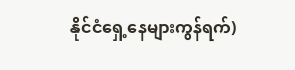နိုင်ငံရှေ့နေများကွန်ရက်)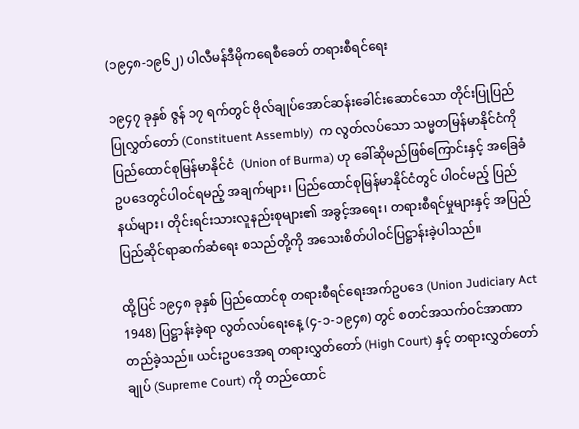(၁၉၄၈-၁၉၆၂) ပါလီမန်ဒီမိုကရေစီခေတ် တရားစီရင်ရေး

၁၉၄၇ ခုနှစ် ဇွန် ၁၇ ရက်တွင် ဗိုလ်ချုပ်အောင်ဆန်းခေါင်းဆောင်သော တိုင်းပြုပြည်ပြုလွှတ်တော် (Constituent Assembly)  က လွတ်လပ်သော သမ္မတမြန်မာနိုင်ငံကို ပြည်ထောင်စုမြန်မာနိုင်ငံ  (Union of Burma) ဟု ခေါ်ဆိုမည်ဖြစ်ကြောင်းနှင့် အခြေခံဥပဒေတွင်ပါဝင်ရမည့် အချက်များ၊ ပြည်ထောင်စုမြန်မာနိုင်ငံတွင် ပါဝင်မည့် ပြည်နယ်များ၊ တိုင်းရင်းသားလူနည်းစုများ၏ အခွင့်အရေး၊ တရားစီရင်မှုများနှင့် အပြည်ပြည်ဆိုင်ရာဆက်ဆံရေး စသည်တို့ကို အသေးစိတ်ပါဝင်ပြဋ္ဌာန်းခဲ့ပါသည်။

ထို့ပြင် ၁၉၄၈ ခုနှစ် ပြည်ထောင်စု တရားစီရင်ရေးအက်ဥပဒေ (Union Judiciary Act 1948) ပြဋ္ဌာန်းခဲ့ရာ လွတ်လပ်ရေးနေ့ (၄-၁-၁၉၄၈) တွင် စတင်အသက်ဝင်အာဏာ တည်ခဲ့သည်။ ယင်းဥပဒေအရ တရားလွှတ်တော် (High Court) နှင့် တရားလွှတ်တော်ချုပ် (Supreme Court) ကို တည်ထောင်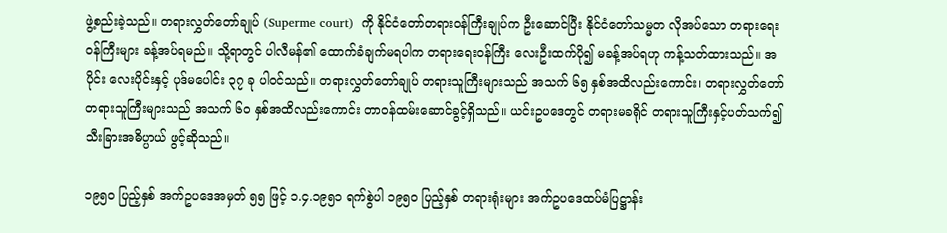ဖွဲ့စည်းခဲ့သည်။ တရားလွှတ်တော်ချုပ် (Superme court)  ကို နိုင်ငံတော်တရားဝန်ကြီးချုပ်က ဦးဆောင်ပြီး နိုင်ငံတော်သမ္မတ လိုအပ်သော တရားရေးဝန်ကြီးများ ခန့်အပ်ရမည်။ သို့ရာတွင် ပါလီမန်၏ ထောက်ခံချက်မရပါက တရားရေးဝန်ကြီး လေးဦးထက်ပို၍ မခန့်အပ်ရဟု ကန့်သတ်ထားသည်။ အပိုင်း လေးပိုင်းနှင့် ပုဒ်မပေါင်း ၃၇ ခု ပါဝင်သည်။ တရားလွှတ်တော်ချုပ် တရားသူကြီးများသည် အသက် ၆၅ နှစ်အထိလည်းကောင်း၊ တရားလွှတ်တော်တရားသူကြီးများသည် အသက် ၆၀ နှစ်အထိလည်းကောင်း တာဝန်ထမ်းဆောင်ခွင့်ရှိသည်။ ယင်းဥပဒေတွင် တရားမခရိုင် တရားသူကြီးနှင့်ပတ်သက်၍ သီးခြားအဓိပ္ပာယ် ဖွင့်ဆိုသည်။

၁၉၅၀ ပြည့်နှစ် အက်ဥပဒေအမှတ် ၅၅ ဖြင့် ၁.၄.၁၉၅၁ ရက်စွဲပါ ၁၉၅၀ ပြည့်နှစ် တရားရုံးများ အက်ဥပဒေထပ်မံပြဋ္ဌာန်း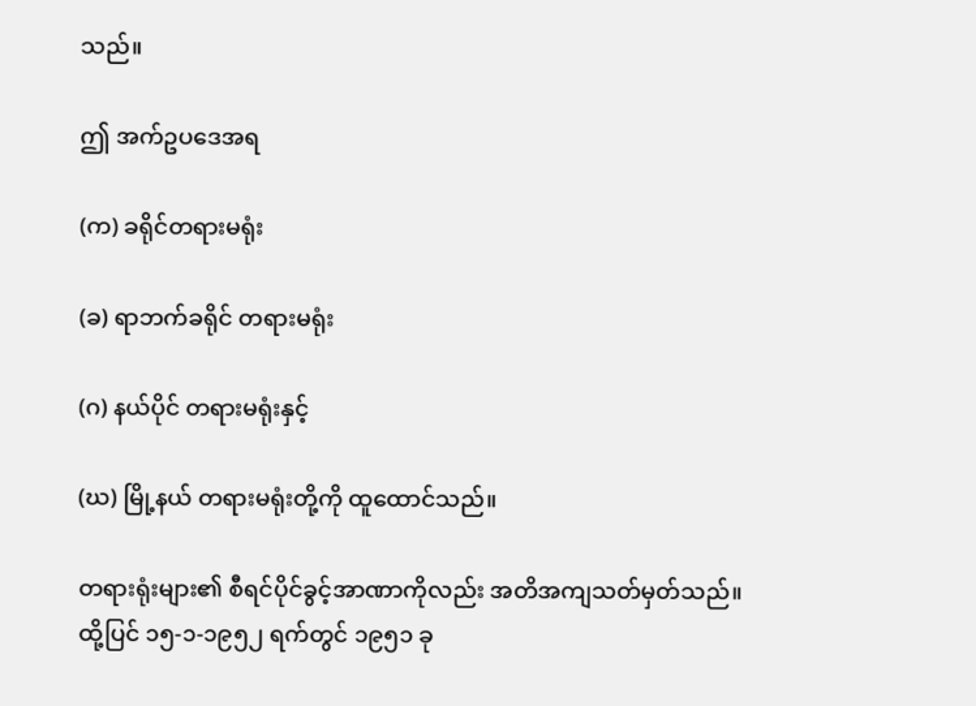သည်။

ဤ အက်ဥပဒေအရ

(က) ခရိုင်တရားမရုံး

(ခ) ရာဘက်ခရိုင် တရားမရုံး

(ဂ) နယ်ပိုင် တရားမရုံးနှင့်

(ဃ) မြို့နယ် တရားမရုံးတို့ကို ထူထောင်သည်။

တရားရုံးများ၏ စီရင်ပိုင်ခွင့်အာဏာကိုလည်း အတိအကျသတ်မှတ်သည်။ ထို့ပြင် ၁၅-၁-၁၉၅၂ ရက်တွင် ၁၉၅၁ ခု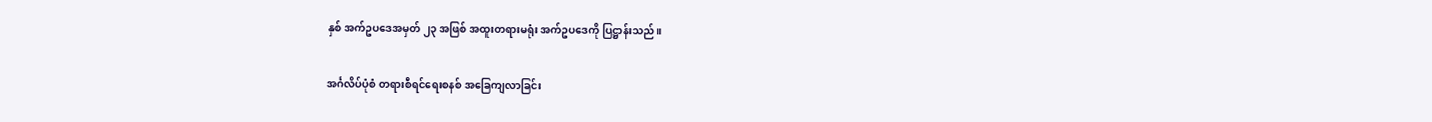နှစ် အက်ဥပဒေအမှတ် ၂၃ အဖြစ် အထူးတရားမရုံး အက်ဥပဒေကို ပြဋ္ဌာန်းသည်။

အင်္ဂလိပ်ပုံစံ တရားစီရင်ရေးစနစ် အခြေကျလာခြင်း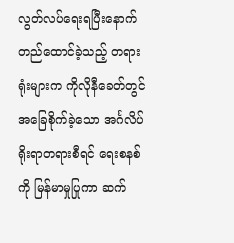လွတ်လပ်ရေးရပြီးနောက် တည်ထောင်ခဲ့သည့် တရားရုံးများက ကိုလိုနီခေတ်တွင် အခြေစိုက်ခဲ့သော အင်္ဂလိပ်ရိုးရာတရားစီရင် ရေးစနစ်ကို မြန်မာမှုပြုကာ ဆက်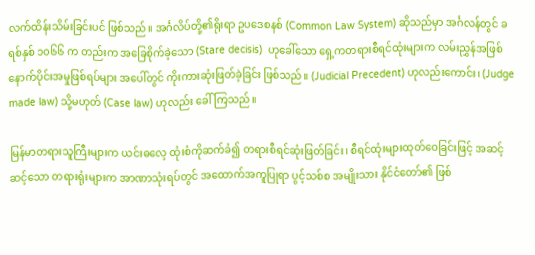လက်ထိန်းသိမ်းခြင်းပင် ဖြစ်သည်။ အင်္ဂလိပ်တို့၏ရိုးရာ ဥပဒေစနစ် (Common Law System) ဆိုသည်မှာ အင်္ဂလန်တွင် ခရစ်နှစ် ၁၀၆၆ က တည်းက အခြေစိုက်ခဲ့သော (Stare decisis)  ဟုခေါ်သော ရှေ့ကတရားစီရင်ထုံးများက လမ်းညွှန်အဖြစ် နောက်ပိုင်းအမှုဖြစ်ရပ်များ အပေါ်တွင် ကိုးကားဆုံးဖြတ်ခဲ့ခြင်း ဖြစ်သည်။ (Judicial Precedent) ဟုလည်းကောင်း၊ (Judge made law) သို့မဟုတ် (Case law) ဟုလည်း ခေါ်ကြသည်။

မြန်မာတရားသူကြီးများက ယင်းဓလေ့ ထုံးစံကိုဆက်ခံ၍ တရားစီရင်ဆုံးဖြတ်ခြင်း၊ စီရင်ထုံးများထုတ်ဝေခြင်းဖြင့် အဆင့်ဆင့်သော တရားရုံးများက အာဏာသုံးရပ်တွင် အထောက်အကူပြုရာ ပွင့်သစ်စ အမျိုးသား နိုင်ငံတော်၏ ဖြစ်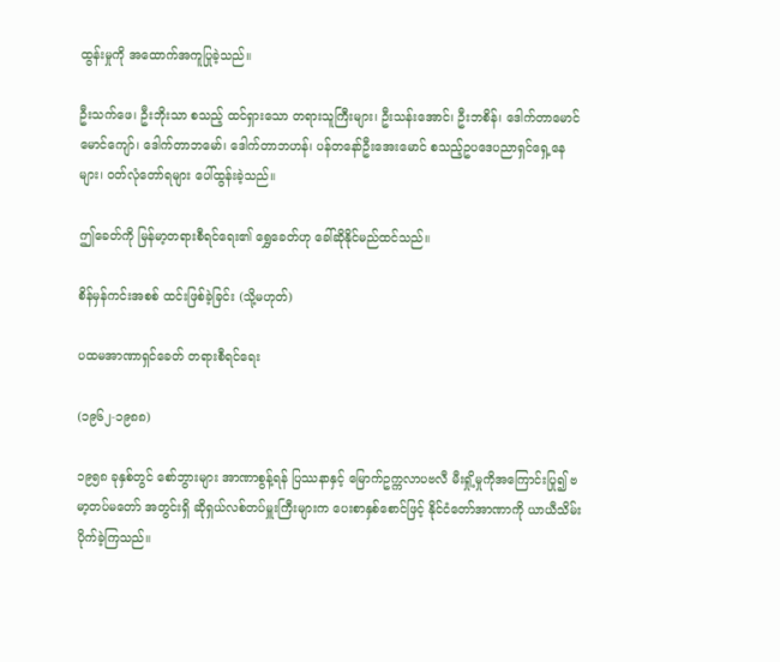ထွန်းမှုကို အထောက်အကူပြုခဲ့သည်။

ဦးသက်ဖေ၊ ဦးဘိုးသာ စသည့် ထင်ရှားသော တရားသူကြီးများ၊ ဦးသန်းအောင်၊ ဦးဘစိန်၊ ဒေါက်တာမောင်မောင်ကျော်၊ ဒေါက်တာဘမော်၊ ဒေါက်တာဘဟန်၊ ပန်တနော်ဦးအေးမောင် စသည့်ဥပဒေပညာရှင်ရှေ့နေများ၊ ဝတ်လုံတော်ရများ ပေါ်ထွန်းခဲ့သည်။

ဤခေတ်ကို မြန်မာ့တရားစီရင်ရေး၏ ရွှေခေတ်ဟု ခေါ်ဆိုနိုင်မည်ထင်သည်။

စိန်မှန်ကင်းအစစ် ထင်းဖြစ်ခဲ့ခြင်း (သို့မဟုတ်)

ပထမအာဏာရှင်ခေတ် တရားစီရင်ရေး

(၁၉၆၂-၁၉၈၈)

၁၉၅၈ ခုနှစ်တွင် စော်ဘွားများ အာဏာစွန့်ရန် ပြဿနာနှင့် မြောက်ဥက္ကလာပဗလီ မီးရှို့မှုကိုအကြောင်းပြု၍ ဗမာ့တပ်မတော် အတွင်းရှိ ဆိုရှယ်လစ်တပ်မှူးကြီးများက ပေးစာနှစ်စောင်ဖြင့် နိုင်ငံတော်အာဏာကို ယာယီသိမ်းပိုက်ခဲ့ကြသည်။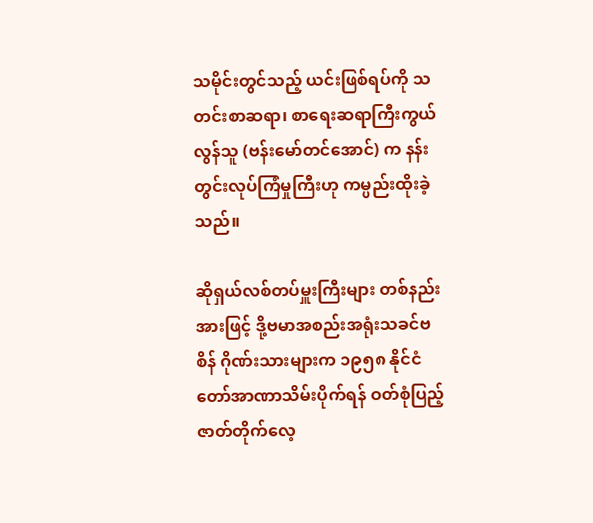သမိုင်းတွင်သည့် ယင်းဖြစ်ရပ်ကို သတင်းစာဆရာ၊ စာရေးဆရာကြီးကွယ်လွန်သူ (ဗန်းမော်တင်အောင်) က နန်းတွင်းလုပ်ကြံမှုကြီးဟု ကမ္ပည်းထိုးခဲ့သည်။

ဆိုရှယ်လစ်တပ်မှူးကြီးများ တစ်နည်းအားဖြင့် ဒို့ဗမာအစည်းအရုံးသခင်ဗစိန် ဂိုဏ်းသားများက ၁၉၅၈ နိုင်ငံတော်အာဏာသိမ်းပိုက်ရန် ဝတ်စုံပြည့် ဇာတ်တိုက်လေ့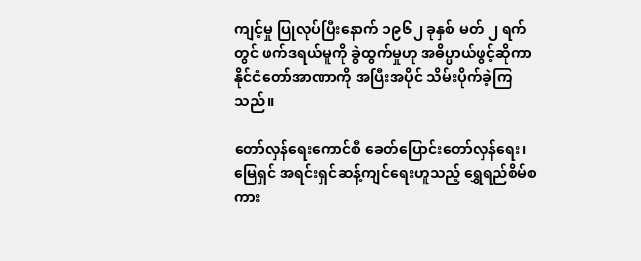ကျင့်မှု ပြုလုပ်ပြီးနောက် ၁၉၆၂ ခုနှစ် မတ် ၂ ရက်တွင် ဖက်ဒရယ်မူကို ခွဲထွက်မှုဟု အဓိပ္ပာယ်ဖွင့်ဆိုကာ နိုင်ငံတော်အာဏာကို အပြီးအပိုင် သိမ်းပိုက်ခဲ့ကြသည်။

တော်လှန်ရေးကောင်စီ ခေတ်ပြောင်းတော်လှန်ရေး၊ မြေရှင် အရင်းရှင်ဆန့်ကျင်ရေးဟူသည့် ရွှေရည်စိမ်စကား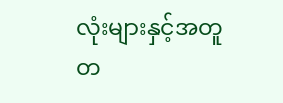လုံးများနှင့်အတူ တ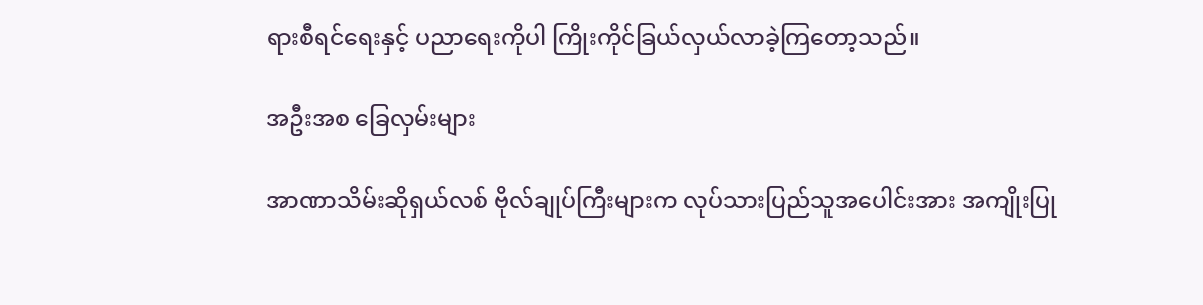ရားစီရင်ရေးနှင့် ပညာရေးကိုပါ ကြိုးကိုင်ခြယ်လှယ်လာခဲ့ကြတော့သည်။

အဦးအစ ခြေလှမ်းများ

အာဏာသိမ်းဆိုရှယ်လစ် ဗိုလ်ချုပ်ကြီးများက လုပ်သားပြည်သူအပေါင်းအား အကျိုးပြု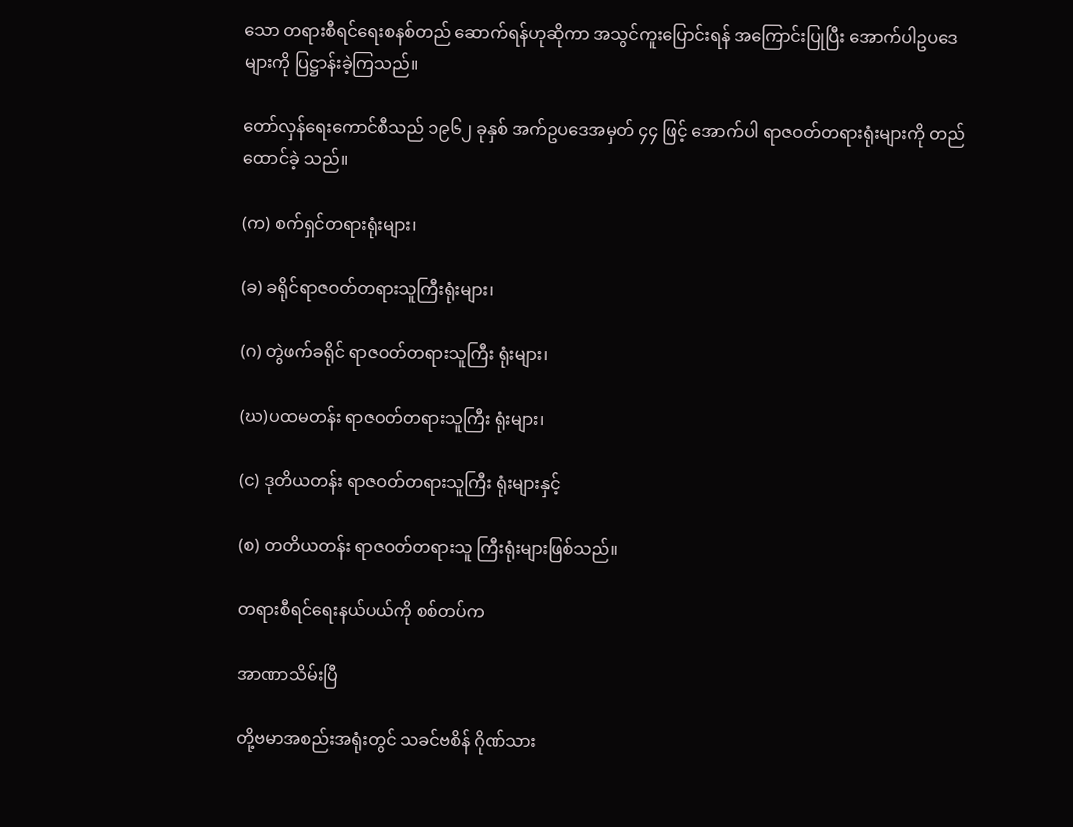သော တရားစီရင်ရေးစနစ်တည် ဆောက်ရန်ဟုဆိုကာ အသွင်ကူးပြောင်းရန် အကြောင်းပြုပြီး အောက်ပါဥပဒေများကို ပြဋ္ဌာန်းခဲ့ကြသည်။

တော်လှန်ရေးကောင်စီသည် ၁၉၆၂ ခုနှစ် အက်ဥပဒေအမှတ် ၄၄ ဖြင့် အောက်ပါ ရာဇဝတ်တရားရုံးများကို တည်ထောင်ခဲ့ သည်။

(က) စက်ရှင်တရားရုံးများ၊

(ခ) ခရိုင်ရာဇဝတ်တရားသူကြီးရုံးများ၊

(ဂ) တွဲဖက်ခရိုင် ရာဇဝတ်တရားသူကြီး ရုံးများ၊

(ဃ)ပထမတန်း ရာဇဝတ်တရားသူကြီး ရုံးများ၊

(င) ဒုတိယတန်း ရာဇဝတ်တရားသူကြီး ရုံးများနှင့်

(စ) တတိယတန်း ရာဇဝတ်တရားသူ ကြီးရုံးများဖြစ်သည်။

တရားစီရင်ရေးနယ်ပယ်ကို စစ်တပ်က

အာဏာသိမ်းပြီ

တို့ဗမာအစည်းအရုံးတွင် သခင်ဗစိန် ဂိုဏ်သား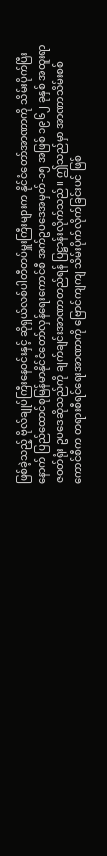ဖြစ်ခဲ့သည့် ဗိုလ်ချုပ်ကြီးနေဝင်းနှင့် ဆိုရှယ်လစ်ပါတီတပ်မှူးကြီးများက နိုင်ငံတော်အာဏာကို သိမ်းပိုက်ပြီးနောက် ပြည်ထောင်စုမြန်မာနိုင်ငံတော်လှန်ရေးကောင်စီ အက်ဥပဒေအမှတ်-၁၅ အဖြစ် ၁၉၆၂ ခုနှစ် အထူးရာဇဝတ်ရုံး ဥပဒေဆိုသည်ကို ချက်ချင်းအာဏာတည်ရန် ပြဋ္ဌာန်းလိုက်သည်။ ဤသည်မှာ အာဏာသိမ်းစစ်ကောင်စီက တရားစီရင်ရေးအာဏာကို ဗြောင်ကျကျ သိမ်းပိုက်လိုက်ခြင်းပင် ဖြစ်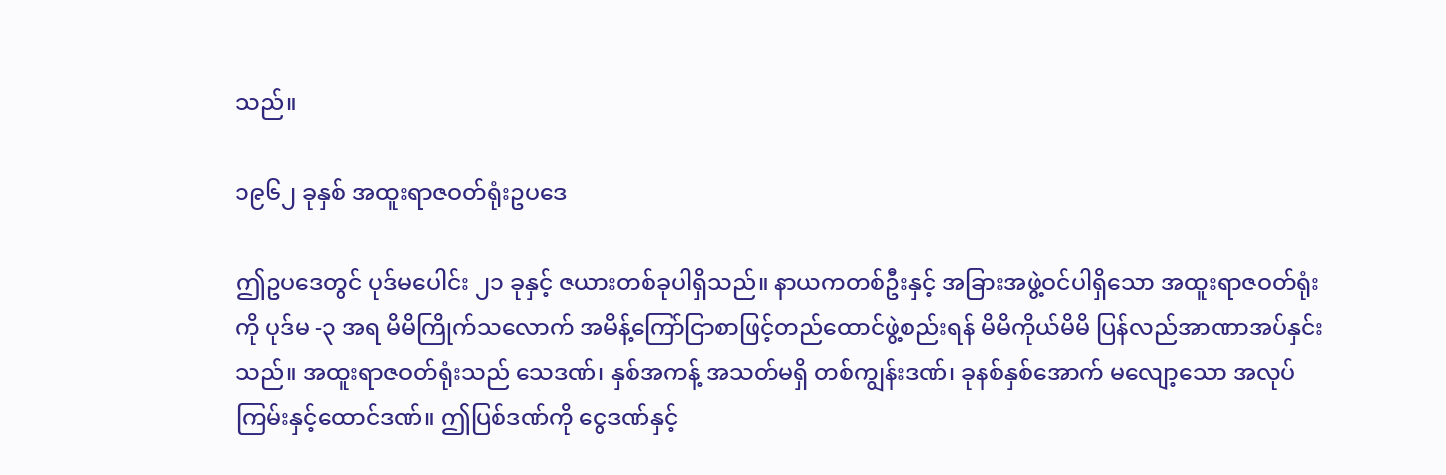သည်။

၁၉၆၂ ခုနှစ် အထူးရာဇဝတ်ရုံးဥပဒေ

ဤဥပဒေတွင် ပုဒ်မပေါင်း ၂၁ ခုနှင့် ဇယားတစ်ခုပါရှိသည်။ နာယကတစ်ဦးနှင့် အခြားအဖွဲ့ဝင်ပါရှိသော အထူးရာဇဝတ်ရုံးကို ပုဒ်မ -၃ အရ မိမိကြိုက်သလောက် အမိန့်ကြော်ငြာစာဖြင့်တည်ထောင်ဖွဲ့စည်းရန် မိမိကိုယ်မိမိ ပြန်လည်အာဏာအပ်နှင်းသည်။ အထူးရာဇဝတ်ရုံးသည် သေဒဏ်၊ နှစ်အကန့် အသတ်မရှိ တစ်ကျွန်းဒဏ်၊ ခုနစ်နှစ်အောက် မလျော့သော အလုပ်ကြမ်းနှင့်ထောင်ဒဏ်။ ဤပြစ်ဒဏ်ကို ငွေဒဏ်နှင့်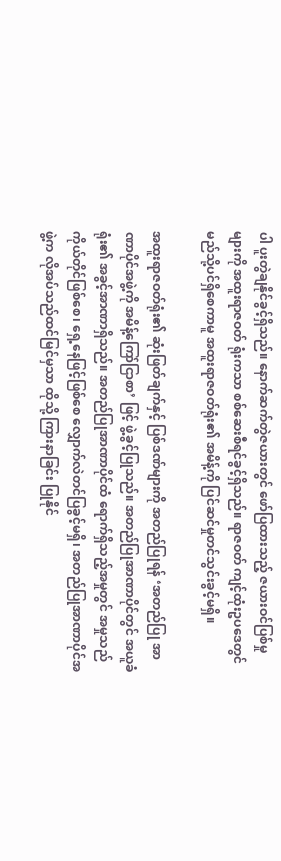ပါ ပူးတွဲချနိုင်ခွင့်ရှိသည်။ နောက်ဆက်တွဲဇယားတွင် ဖော်ပြထားသည့် ဇယားဝင်ပြစ်မှုများကို အထူးရာဇဝတ် ရုံးကသာ စစ်ဆေးစီရင်ခွင့်ရှိသည်။ ရာဇဝတ် ကျင့်ထုံးဥပဒေတွင် မည်သို့ပင်ရှိစေကာမူ အထူးရာဇဝတ်ရုံး၏ အမိန့်ကို ပြင်ဆင်မှုတင်သွင်းခွင့်မရှိ။

အထူးရာဇဝတ်ရုံး၏ ဆုံးဖြတ်ချက်နှင့် ပြစ်ဒဏ်များကို အတည်ပြုရန် ‘အတည်ပြု အာဏာပိုင်အဖွဲ့ကို အမိန့်ကြော်ငြာစာ’ ဖြင့် ဖွဲ့ခွင့်ပြုသည်။ အတည်ပြုအာဏာပိုင်တွင် အယူခံရုံး၏ အခွင့်အာဏာရှိသည်။ အတည်ပြုအာဏာပိုင်ထံ ရောက်ရှိသည့်အမှုတွင် အမှုသည် ကိုယ်တိုင်ဖြစ်စေ၊ ရှေ့နေဖြင့်ဖြစ်စေ လျှောက်လဲတင်ပြခွင့်မရှိ၊ အတည်ပြုအာဏာပိုင်အဖွဲ့က လိုအပ်သည်ထင်မြင်မှသာ ထိုသို့ ကြားနာခြင်း ပြုနိုင်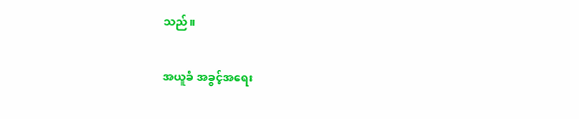သည်။

အယူခံ အခွင့်အရေး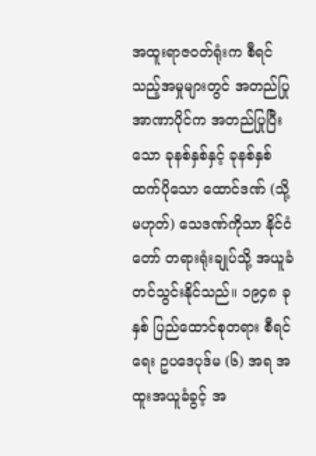အထူးရာဇဝတ်ရုံးက စီရင်သည့်အမှုများတွင် အတည်ပြုအာဏာပိုင်က အတည်ပြုပြီးသော ခုနစ်နှစ်နှင့် ခုနစ်နှစ်ထက်ပိုသော ထောင်ဒဏ် (သို့မဟုတ်) သေဒဏ်ကိုသာ နိုင်ငံတော် တရားရုံးချုပ်သို့ အယူခံတင်သွင်းနိုင်သည်။ ၁၉၄၈ ခုနှစ် ပြည်ထောင်စုတရား စီရင်ရေး ဥပဒေပုဒ်မ (၆) အရ အထူးအယူခံခွင့် အ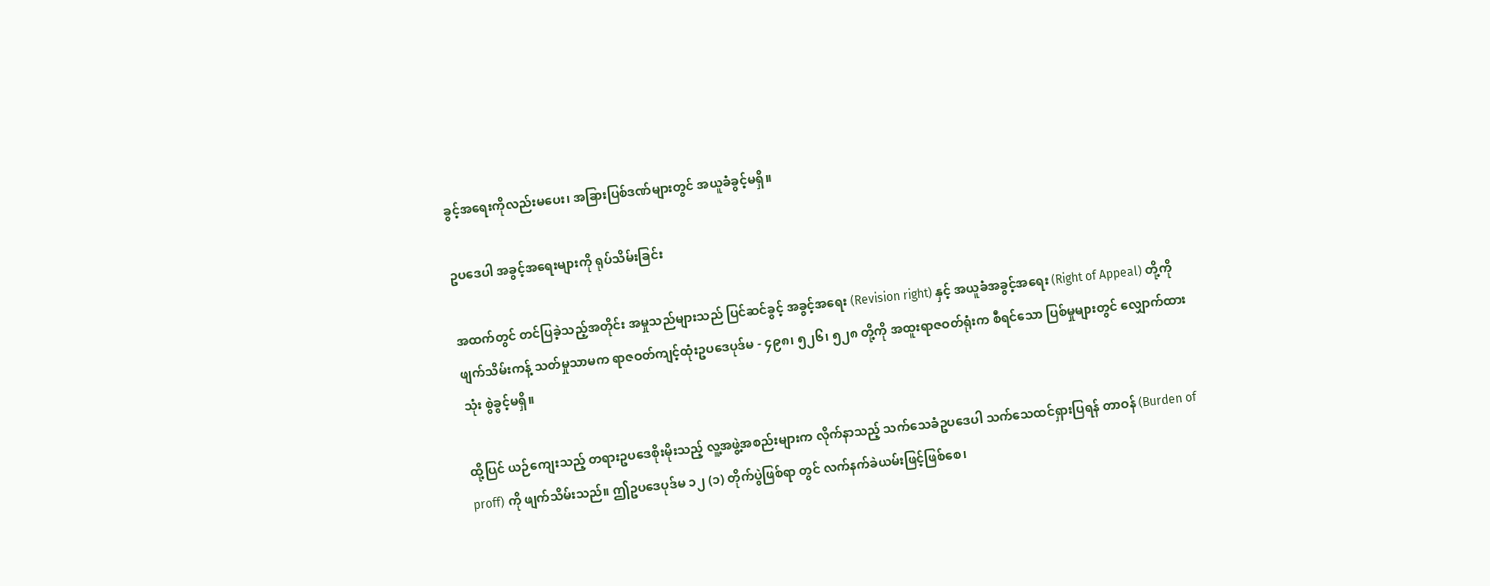ခွင့်အရေးကိုလည်းမပေး၊ အခြားပြစ်ဒဏ်များတွင် အယူခံခွင့်မရှိ။

ဥပဒေပါ အခွင့်အရေးများကို ရုပ်သိမ်းခြင်း

အထက်တွင် တင်ပြခဲ့သည့်အတိုင်း အမှုသည်များသည် ပြင်ဆင်ခွင့် အခွင့်အရေး (Revision right) နှင့် အယူခံအခွင့်အရေး (Right of Appeal) တို့ကို ဖျက်သိမ်းကန့် သတ်မှုသာမက ရာဇဝတ်ကျင့်ထုံးဥပဒေပုဒ်မ - ၄၉၈၊ ၅၂၆၊ ၅၂၈ တို့ကို အထူးရာဇဝတ်ရုံးက စီရင်သော ပြစ်မှုများတွင် လျှောက်ထားသုံး စွဲခွင့်မရှိ။

ထို့ပြင် ယဉ်ကျေးသည့် တရားဥပဒေစိုးမိုးသည့် လူ့အဖွဲ့အစည်းများက လိုက်နာသည့် သက်သေခံဥပဒေပါ သက်သေထင်ရှားပြရန် တာဝန် (Burden of proff) ကို ဖျက်သိမ်းသည်။ ဤဥပဒေပုဒ်မ ၁၂ (၁) တိုက်ပွဲဖြစ်ရာ တွင် လက်နက်ခဲယမ်းဖြင့်ဖြစ်စေ၊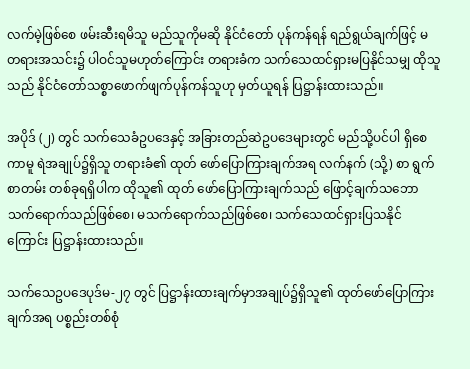လက်မဲ့ဖြစ်စေ ဖမ်းဆီးရမိသူ မည်သူကိုမဆို နိုင်ငံတော် ပုန်ကန်ရန် ရည်ရွယ်ချက်ဖြင့် မတရားအသင်း၌ ပါဝင်သူမဟုတ်ကြောင်း တရားခံက သက်သေထင်ရှားမပြနိုင်သမျှ ထိုသူသည် နိုင်ငံတော်သစ္စာဖောက်ဖျက်ပုန်ကန်သူဟု မှတ်ယူရန် ပြဋ္ဌာန်းထားသည်။

အပိုဒ် (၂) တွင် သက်သေခံဥပဒေနှင့် အခြားတည်ဆဲဥပဒေများတွင် မည်သို့ပင်ပါ ရှိစေကာမူ ရဲအချုပ်၌ရှိသူ တရားခံ၏ ထုတ် ဖော်ပြောကြားချက်အရ လက်နက် (သို့) စာ ရွက်စာတမ်း တစ်ခုရရှိပါက ထိုသူ၏ ထုတ် ဖော်ပြောကြားချက်သည် ဖြောင့်ချက်သဘော သက်ရောက်သည်ဖြစ်စေ၊ မသက်ရောက်သည်ဖြစ်စေ၊ သက်သေထင်ရှားပြသနိုင်ကြောင်း ပြဋ္ဌာန်းထားသည်။

သက်သေဥပဒေပုဒ်မ-၂၇ တွင် ပြဋ္ဌာန်းထားချက်မှာအချုပ်၌ရှိသူ၏ ထုတ်ဖော်ပြောကြားချက်အရ ပစ္စည်းတစ်စုံ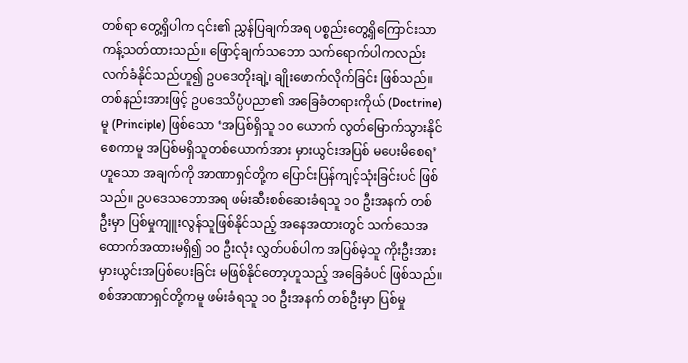တစ်ရာ တွေ့ရှိပါက ၎င်း၏ ညွှန်ပြချက်အရ ပစ္စည်းတွေ့ရှိကြောင်းသာ ကန့်သတ်ထားသည်။ ဖြောင့်ချက်သဘော သက်ရောက်ပါကလည်း လက်ခံနိုင်သည်ဟူ၍ ဥပဒေတိုးချဲ့၊ ချိုးဖောက်လိုက်ခြင်း ဖြစ်သည်။ တစ်နည်းအားဖြင့် ဥပဒေသိပ္ပံပညာ၏ အခြေခံတရားကိုယ် (Doctrine) မူ (Principle) ဖြစ်သော ‘အပြစ်ရှိသူ ၁၀ ယောက် လွတ်မြောက်သွားနိုင်စေကာမူ အပြစ်မရှိသူတစ်ယောက်အား မှားယွင်းအပြစ် မပေးမိစေရ’ ဟူသော အချက်ကို အာဏာရှင်တို့က ပြောင်းပြန်ကျင့်သုံးခြင်းပင် ဖြစ်သည်။ ဥပဒေသဘောအရ ဖမ်းဆီးစစ်ဆေးခံရသူ ၁၀ ဦးအနက် တစ်ဦးမှာ ပြစ်မှုကျူးလွန်သူဖြစ်နိုင်သည့် အနေအထားတွင် သက်သေအ ထောက်အထားမရှိ၍ ၁၀ ဦးလုံး လွှတ်ပစ်ပါက အပြစ်မဲ့သူ ကိုးဦးအား မှားယွင်းအပြစ်ပေးခြင်း မဖြစ်နိုင်တော့ဟူသည့် အခြေခံပင် ဖြစ်သည်။ စစ်အာဏာရှင်တို့ကမူ ဖမ်းခံရသူ ၁၀ ဦးအနက် တစ်ဦးမှာ ပြစ်မှု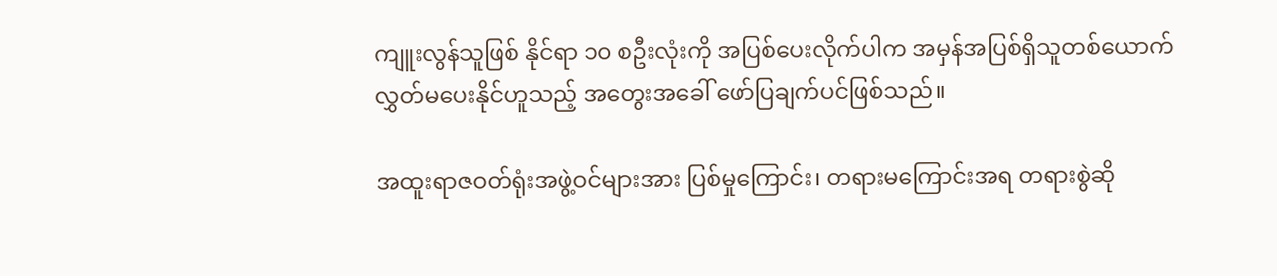ကျူးလွန်သူဖြစ် နိုင်ရာ ၁၀ စဦးလုံးကို အပြစ်ပေးလိုက်ပါက အမှန်အပြစ်ရှိသူတစ်ယောက် လွှတ်မပေးနိုင်ဟူသည့် အတွေးအခေါ် ဖော်ပြချက်ပင်ဖြစ်သည်။

အထူးရာဇဝတ်ရုံးအဖွဲ့ဝင်များအား ပြစ်မှုကြောင်း၊ တရားမကြောင်းအရ တရားစွဲဆို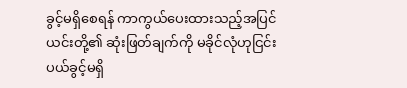ခွင့်မရှိစေရန် ကာကွယ်ပေးထားသည့်အပြင် ယင်းတို့၏ ဆုံးဖြတ်ချက်ကို မခိုင်လုံဟုငြင်းပယ်ခွင့်မရှိ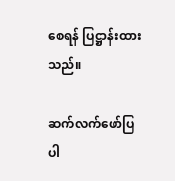စေရန် ပြဋ္ဌာန်းထားသည်။

ဆက်လက်ဖော်ပြပါ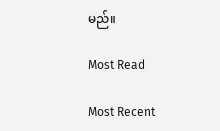မည်။

Most Read

Most Recent